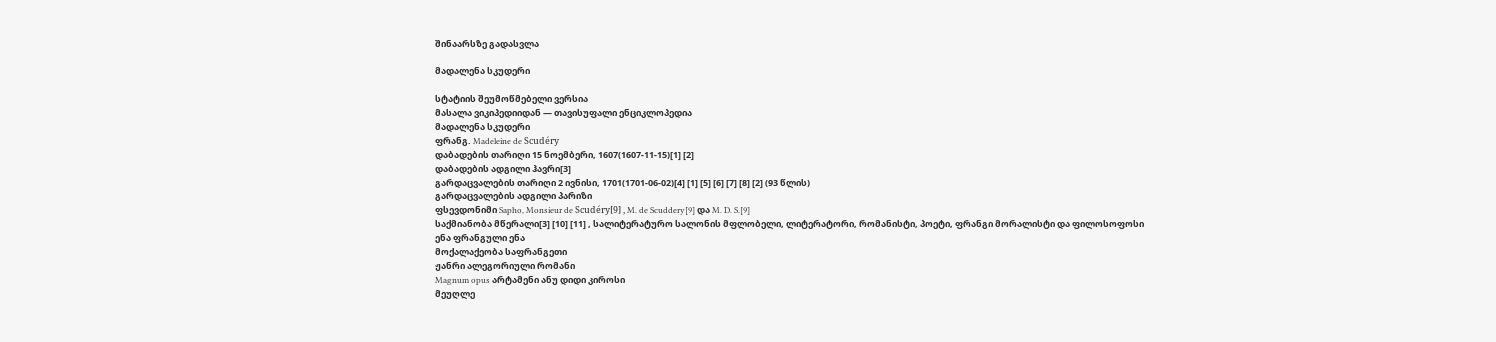შინაარსზე გადასვლა

მადალენა სკუდერი

სტატიის შეუმოწმებელი ვერსია
მასალა ვიკიპედიიდან — თავისუფალი ენციკლოპედია
მადალენა სკუდერი
ფრანგ. Madeleine de Scudéry
დაბადების თარიღი 15 ნოემბერი, 1607(1607-11-15)[1] [2]
დაბადების ადგილი ჰავრი[3]
გარდაცვალების თარიღი 2 ივნისი, 1701(1701-06-02)[4] [1] [5] [6] [7] [8] [2] (93 წლის)
გარდაცვალების ადგილი პარიზი
ფსევდონიმი Sapho, Monsieur de Scudéry[9] , M. de Scuddery[9] და M. D. S.[9]
საქმიანობა მწერალი[3] [10] [11] , სალიტერატურო სალონის მფლობელი, ლიტერატორი, რომანისტი, პოეტი, ფრანგი მორალისტი და ფილოსოფოსი
ენა ფრანგული ენა
მოქალაქეობა საფრანგეთი
ჟანრი ალეგორიული რომანი
Magnum opus არტამენი ანუ დიდი კიროსი
მეუღლე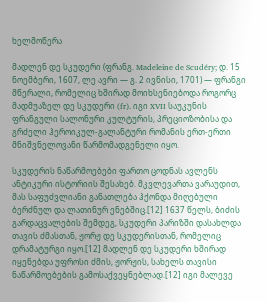ხელმოწერა

მადლენ დე სკუდერი (ფრანგ. Madeleine de Scudéry; დ. 15 ნოემბერი, 1607, ლე ავრი — გ. 2 ივნისი, 1701) — ფრანგი მწერალი, რომელიც ხშირად მოიხსენიებოდა როგორც მადმუაზელ დე სკუდერი (fr). იგი XVII საუკუნის ფრანგული სალონური კულტურის, პრეციოზობისა და გრძელი ჰეროიკულ-გალანტური რომანის ერთ-ერთი მნიშვნელოვანი წარმომადგენელი იყო.

სკუდერის ნაწარმოებები ფართო ცოდნას ავლენს ანტიკური ისტორიის შესახებ. მკვლევართა ვარაუდით, მას საფუძვლიანი განათლება ჰქონდა მიღებული ბერძნულ და ლათინურ ენებშიც.[12] 1637 წელს, ბიძის გარდაცვალების შემდეგ, სკუდერი პარიზში დასახლდა თავის ძმასთან, ჟორჟ დე სკუდერისთან, რომელიც დრამატურგი იყო.[12] მადლენ დე სკუდერი ხშირად იყენებდა უფროსი ძმის, ჟორჟის, სახელს თავისი ნაწარმოებების გამოსაქვეყნებლად.[12] იგი მალევე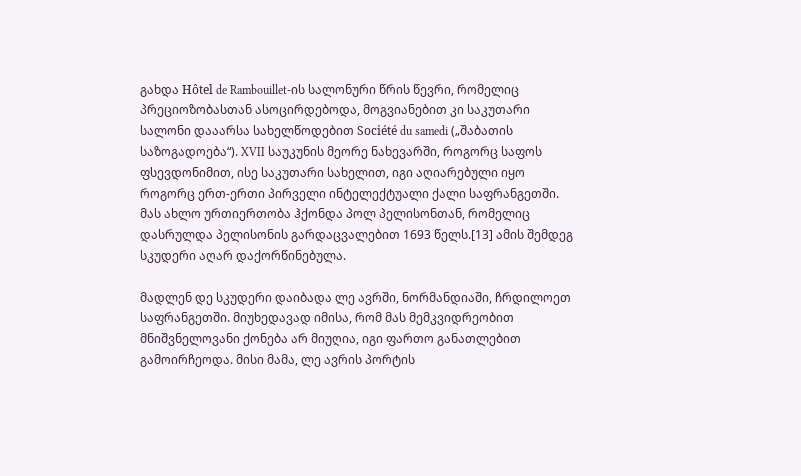გახდა Hôtel de Rambouillet-ის სალონური წრის წევრი, რომელიც პრეციოზობასთან ასოცირდებოდა, მოგვიანებით კი საკუთარი სალონი დააარსა სახელწოდებით Société du samedi („შაბათის საზოგადოება“). XVII საუკუნის მეორე ნახევარში, როგორც საფოს ფსევდონიმით, ისე საკუთარი სახელით, იგი აღიარებული იყო როგორც ერთ-ერთი პირველი ინტელექტუალი ქალი საფრანგეთში. მას ახლო ურთიერთობა ჰქონდა პოლ პელისონთან, რომელიც დასრულდა პელისონის გარდაცვალებით 1693 წელს.[13] ამის შემდეგ სკუდერი აღარ დაქორწინებულა.

მადლენ დე სკუდერი დაიბადა ლე ავრში, ნორმანდიაში, ჩრდილოეთ საფრანგეთში. მიუხედავად იმისა, რომ მას მემკვიდრეობით მნიშვნელოვანი ქონება არ მიუღია, იგი ფართო განათლებით გამოირჩეოდა. მისი მამა, ლე ავრის პორტის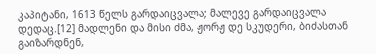კაპიტანი, 1613 წელს გარდაიცვალა; მალევე გარდაიცვალა დედაც.[12] მადლენი და მისი ძმა, ჟორჟ დე სკუდერი, ბიძასთან გაიზარდნენ,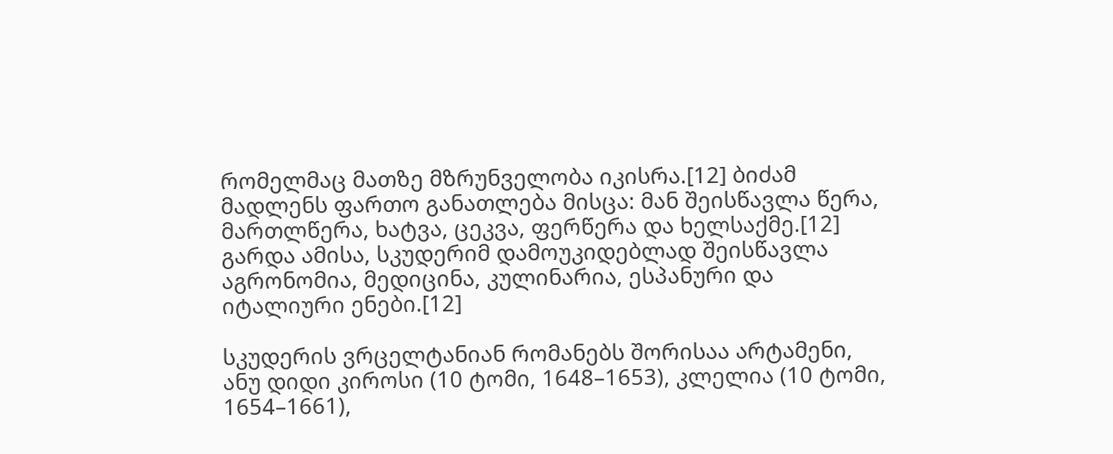რომელმაც მათზე მზრუნველობა იკისრა.[12] ბიძამ მადლენს ფართო განათლება მისცა: მან შეისწავლა წერა, მართლწერა, ხატვა, ცეკვა, ფერწერა და ხელსაქმე.[12] გარდა ამისა, სკუდერიმ დამოუკიდებლად შეისწავლა აგრონომია, მედიცინა, კულინარია, ესპანური და იტალიური ენები.[12]

სკუდერის ვრცელტანიან რომანებს შორისაა არტამენი, ანუ დიდი კიროსი (10 ტომი, 1648–1653), კლელია (10 ტომი, 1654–1661),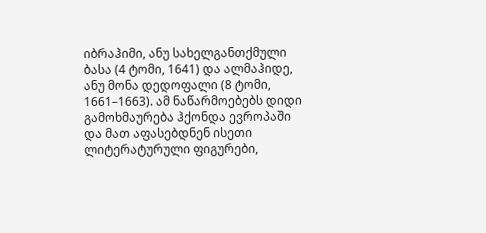იბრაჰიმი, ანუ სახელგანთქმული ბასა (4 ტომი, 1641) და ალმაჰიდე, ანუ მონა დედოფალი (8 ტომი, 1661–1663). ამ ნაწარმოებებს დიდი გამოხმაურება ჰქონდა ევროპაში და მათ აფასებდნენ ისეთი ლიტერატურული ფიგურები,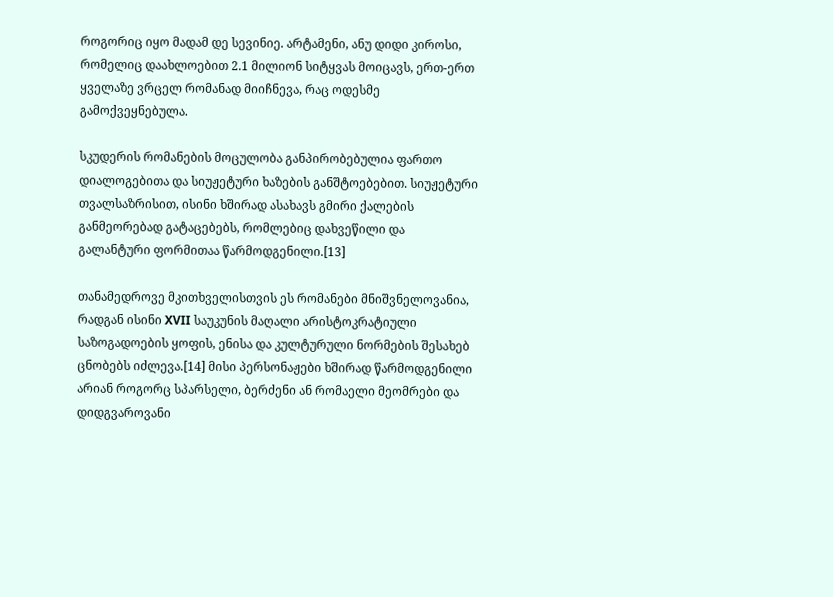როგორიც იყო მადამ დე სევინიე. არტამენი, ანუ დიდი კიროსი, რომელიც დაახლოებით 2.1 მილიონ სიტყვას მოიცავს, ერთ-ერთ ყველაზე ვრცელ რომანად მიიჩნევა, რაც ოდესმე გამოქვეყნებულა.

სკუდერის რომანების მოცულობა განპირობებულია ფართო დიალოგებითა და სიუჟეტური ხაზების განშტოებებით. სიუჟეტური თვალსაზრისით, ისინი ხშირად ასახავს გმირი ქალების განმეორებად გატაცებებს, რომლებიც დახვეწილი და გალანტური ფორმითაა წარმოდგენილი.[13]

თანამედროვე მკითხველისთვის ეს რომანები მნიშვნელოვანია, რადგან ისინი XVII საუკუნის მაღალი არისტოკრატიული საზოგადოების ყოფის, ენისა და კულტურული ნორმების შესახებ ცნობებს იძლევა.[14] მისი პერსონაჟები ხშირად წარმოდგენილი არიან როგორც სპარსელი, ბერძენი ან რომაელი მეომრები და დიდგვაროვანი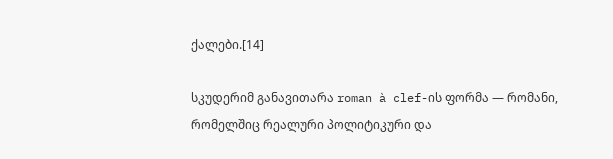ქალები.[14]

სკუდერიმ განავითარა roman à clef-ის ფორმა — რომანი, რომელშიც რეალური პოლიტიკური და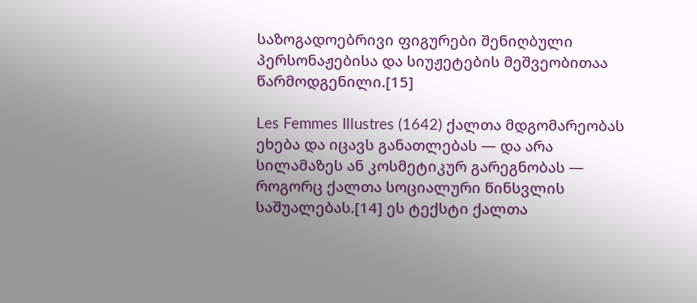საზოგადოებრივი ფიგურები შენიღბული პერსონაჟებისა და სიუჟეტების მეშვეობითაა წარმოდგენილი.[15]

Les Femmes Illustres (1642) ქალთა მდგომარეობას ეხება და იცავს განათლებას — და არა სილამაზეს ან კოსმეტიკურ გარეგნობას — როგორც ქალთა სოციალური წინსვლის საშუალებას.[14] ეს ტექსტი ქალთა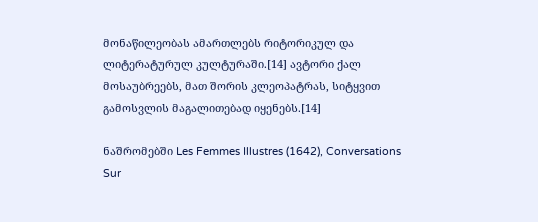მონაწილეობას ამართლებს რიტორიკულ და ლიტერატურულ კულტურაში.[14] ავტორი ქალ მოსაუბრეებს, მათ შორის კლეოპატრას, სიტყვით გამოსვლის მაგალითებად იყენებს.[14]

ნაშრომებში Les Femmes Illustres (1642), Conversations Sur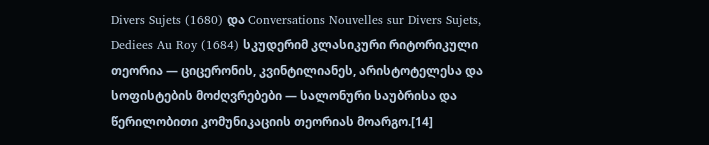Divers Sujets (1680) და Conversations Nouvelles sur Divers Sujets, Dediees Au Roy (1684) სკუდერიმ კლასიკური რიტორიკული თეორია — ციცერონის, კვინტილიანეს, არისტოტელესა და სოფისტების მოძღვრებები — სალონური საუბრისა და წერილობითი კომუნიკაციის თეორიას მოარგო.[14]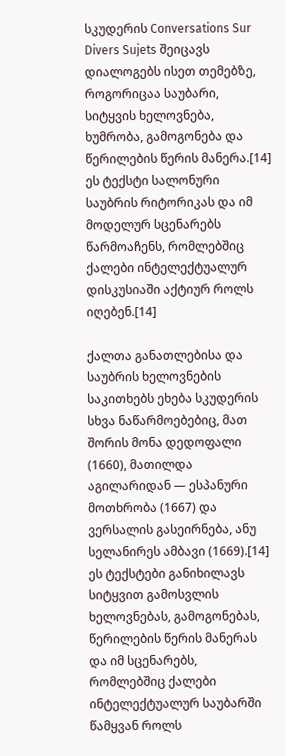სკუდერის Conversations Sur Divers Sujets შეიცავს დიალოგებს ისეთ თემებზე, როგორიცაა საუბარი, სიტყვის ხელოვნება, ხუმრობა, გამოგონება და წერილების წერის მანერა.[14] ეს ტექსტი სალონური საუბრის რიტორიკას და იმ მოდელურ სცენარებს წარმოაჩენს, რომლებშიც ქალები ინტელექტუალურ დისკუსიაში აქტიურ როლს იღებენ.[14]

ქალთა განათლებისა და საუბრის ხელოვნების საკითხებს ეხება სკუდერის სხვა ნაწარმოებებიც, მათ შორის მონა დედოფალი (1660), მათილდა აგილარიდან — ესპანური მოთხრობა (1667) და ვერსალის გასეირნება, ანუ სელანირეს ამბავი (1669).[14] ეს ტექსტები განიხილავს სიტყვით გამოსვლის ხელოვნებას, გამოგონებას, წერილების წერის მანერას და იმ სცენარებს, რომლებშიც ქალები ინტელექტუალურ საუბარში წამყვან როლს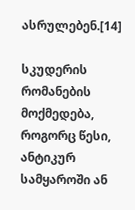ასრულებენ.[14]

სკუდერის რომანების მოქმედება, როგორც წესი, ანტიკურ სამყაროში ან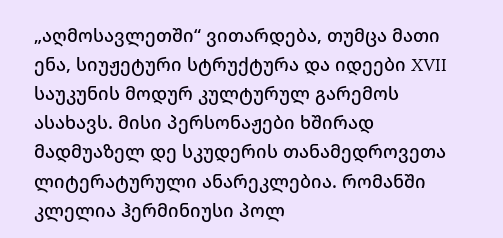„აღმოსავლეთში“ ვითარდება, თუმცა მათი ენა, სიუჟეტური სტრუქტურა და იდეები XVII საუკუნის მოდურ კულტურულ გარემოს ასახავს. მისი პერსონაჟები ხშირად მადმუაზელ დე სკუდერის თანამედროვეთა ლიტერატურული ანარეკლებია. რომანში კლელია ჰერმინიუსი პოლ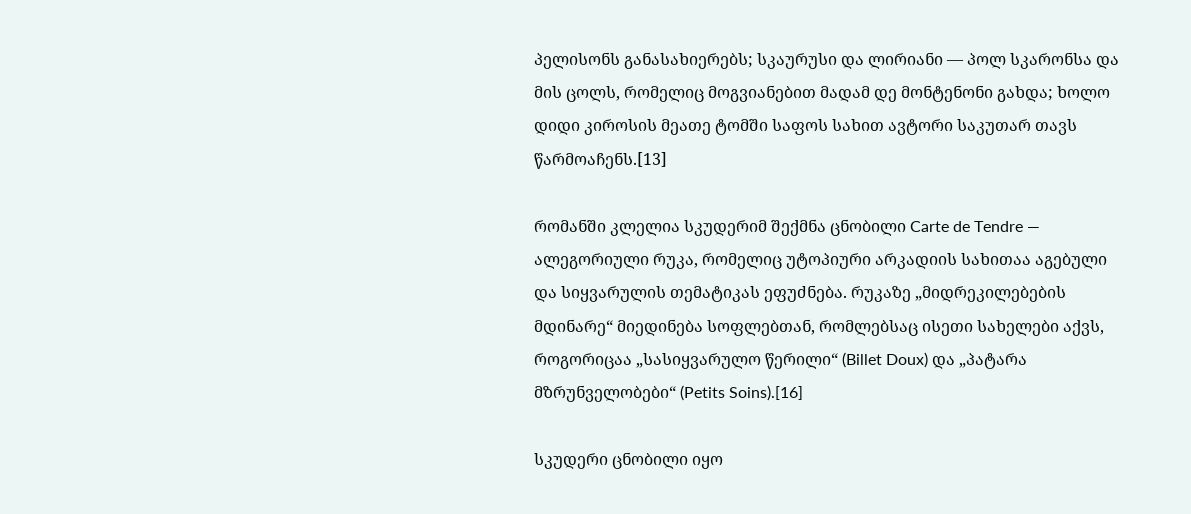პელისონს განასახიერებს; სკაურუსი და ლირიანი — პოლ სკარონსა და მის ცოლს, რომელიც მოგვიანებით მადამ დე მონტენონი გახდა; ხოლო დიდი კიროსის მეათე ტომში საფოს სახით ავტორი საკუთარ თავს წარმოაჩენს.[13]

რომანში კლელია სკუდერიმ შექმნა ცნობილი Carte de Tendre — ალეგორიული რუკა, რომელიც უტოპიური არკადიის სახითაა აგებული და სიყვარულის თემატიკას ეფუძნება. რუკაზე „მიდრეკილებების მდინარე“ მიედინება სოფლებთან, რომლებსაც ისეთი სახელები აქვს, როგორიცაა „სასიყვარულო წერილი“ (Billet Doux) და „პატარა მზრუნველობები“ (Petits Soins).[16]

სკუდერი ცნობილი იყო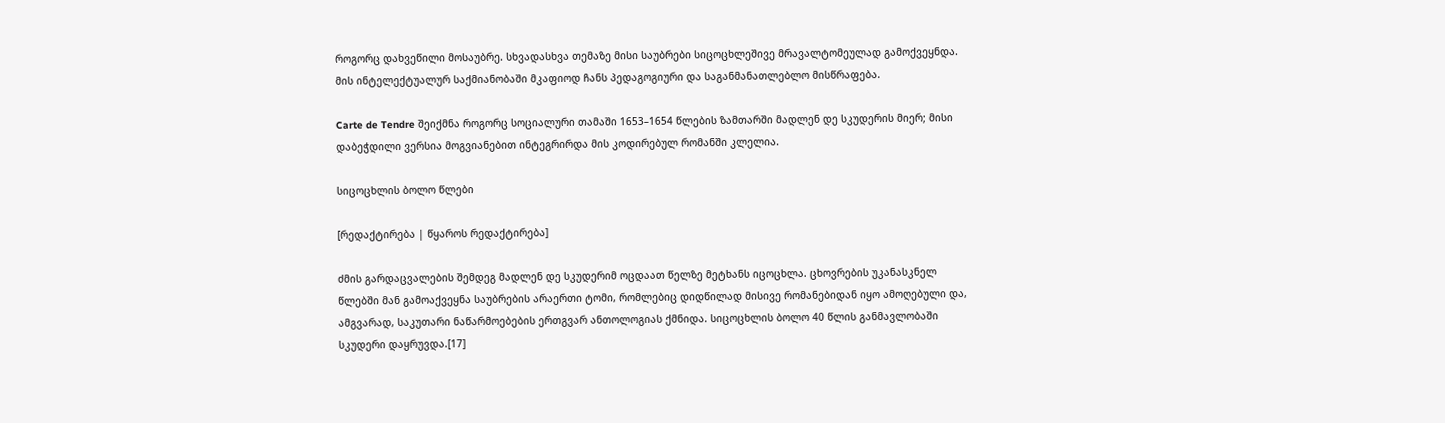როგორც დახვეწილი მოსაუბრე. სხვადასხვა თემაზე მისი საუბრები სიცოცხლეშივე მრავალტომეულად გამოქვეყნდა. მის ინტელექტუალურ საქმიანობაში მკაფიოდ ჩანს პედაგოგიური და საგანმანათლებლო მისწრაფება.

Carte de Tendre შეიქმნა როგორც სოციალური თამაში 1653–1654 წლების ზამთარში მადლენ დე სკუდერის მიერ; მისი დაბეჭდილი ვერსია მოგვიანებით ინტეგრირდა მის კოდირებულ რომანში კლელია.

სიცოცხლის ბოლო წლები

[რედაქტირება | წყაროს რედაქტირება]

ძმის გარდაცვალების შემდეგ მადლენ დე სკუდერიმ ოცდაათ წელზე მეტხანს იცოცხლა. ცხოვრების უკანასკნელ წლებში მან გამოაქვეყნა საუბრების არაერთი ტომი, რომლებიც დიდწილად მისივე რომანებიდან იყო ამოღებული და, ამგვარად, საკუთარი ნაწარმოებების ერთგვარ ანთოლოგიას ქმნიდა. სიცოცხლის ბოლო 40 წლის განმავლობაში სკუდერი დაყრუვდა.[17]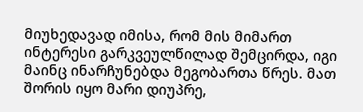მიუხედავად იმისა, რომ მის მიმართ ინტერესი გარკვეულწილად შემცირდა, იგი მაინც ინარჩუნებდა მეგობართა წრეს. მათ შორის იყო მარი დიუპრე,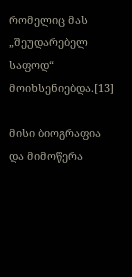რომელიც მას „შეუდარებელ საფოდ“ მოიხსენიებდა.[13]

მისი ბიოგრაფია და მიმოწერა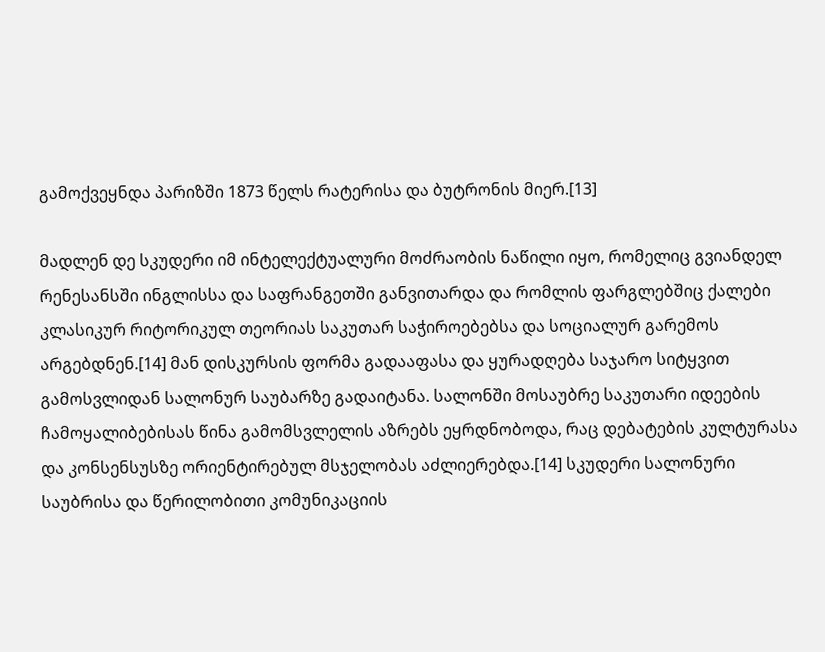გამოქვეყნდა პარიზში 1873 წელს რატერისა და ბუტრონის მიერ.[13]

მადლენ დე სკუდერი იმ ინტელექტუალური მოძრაობის ნაწილი იყო, რომელიც გვიანდელ რენესანსში ინგლისსა და საფრანგეთში განვითარდა და რომლის ფარგლებშიც ქალები კლასიკურ რიტორიკულ თეორიას საკუთარ საჭიროებებსა და სოციალურ გარემოს არგებდნენ.[14] მან დისკურსის ფორმა გადააფასა და ყურადღება საჯარო სიტყვით გამოსვლიდან სალონურ საუბარზე გადაიტანა. სალონში მოსაუბრე საკუთარი იდეების ჩამოყალიბებისას წინა გამომსვლელის აზრებს ეყრდნობოდა, რაც დებატების კულტურასა და კონსენსუსზე ორიენტირებულ მსჯელობას აძლიერებდა.[14] სკუდერი სალონური საუბრისა და წერილობითი კომუნიკაციის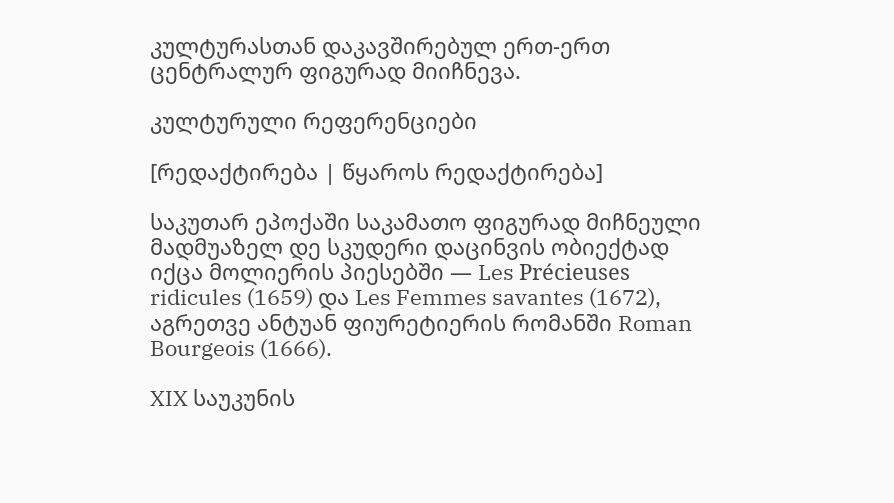კულტურასთან დაკავშირებულ ერთ-ერთ ცენტრალურ ფიგურად მიიჩნევა.

კულტურული რეფერენციები

[რედაქტირება | წყაროს რედაქტირება]

საკუთარ ეპოქაში საკამათო ფიგურად მიჩნეული მადმუაზელ დე სკუდერი დაცინვის ობიექტად იქცა მოლიერის პიესებში — Les Précieuses ridicules (1659) და Les Femmes savantes (1672), აგრეთვე ანტუან ფიურეტიერის რომანში Roman Bourgeois (1666).

XIX საუკუნის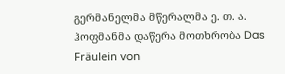გერმანელმა მწერალმა ე. თ. ა. ჰოფმანმა დაწერა მოთხრობა Das Fräulein von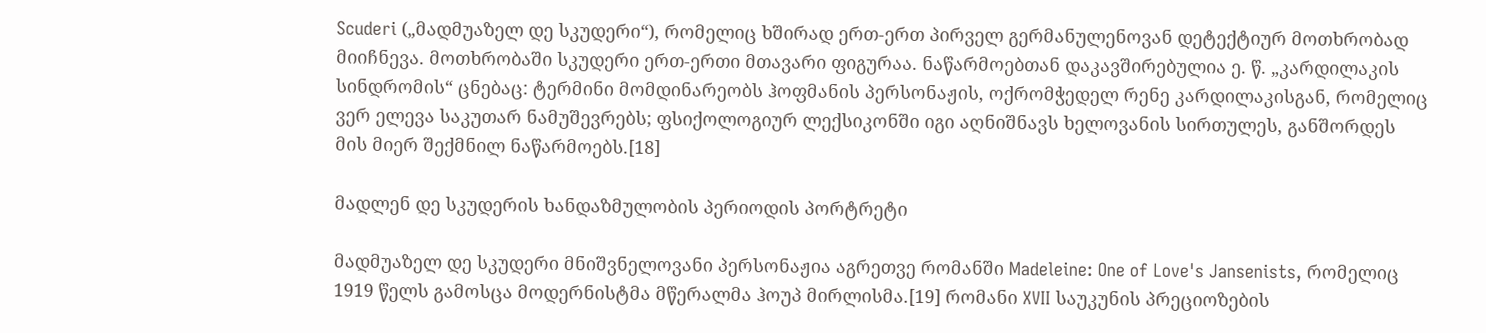Scuderi („მადმუაზელ დე სკუდერი“), რომელიც ხშირად ერთ-ერთ პირველ გერმანულენოვან დეტექტიურ მოთხრობად მიიჩნევა. მოთხრობაში სკუდერი ერთ-ერთი მთავარი ფიგურაა. ნაწარმოებთან დაკავშირებულია ე. წ. „კარდილაკის სინდრომის“ ცნებაც: ტერმინი მომდინარეობს ჰოფმანის პერსონაჟის, ოქრომჭედელ რენე კარდილაკისგან, რომელიც ვერ ელევა საკუთარ ნამუშევრებს; ფსიქოლოგიურ ლექსიკონში იგი აღნიშნავს ხელოვანის სირთულეს, განშორდეს მის მიერ შექმნილ ნაწარმოებს.[18]

მადლენ დე სკუდერის ხანდაზმულობის პერიოდის პორტრეტი

მადმუაზელ დე სკუდერი მნიშვნელოვანი პერსონაჟია აგრეთვე რომანში Madeleine: One of Love's Jansenists, რომელიც 1919 წელს გამოსცა მოდერნისტმა მწერალმა ჰოუპ მირლისმა.[19] რომანი XVII საუკუნის პრეციოზების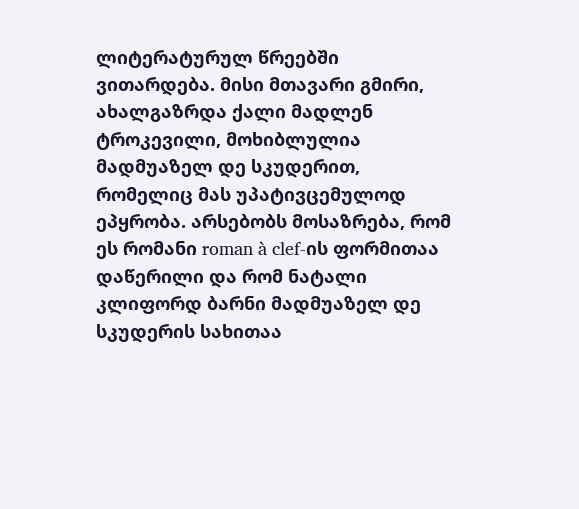ლიტერატურულ წრეებში ვითარდება. მისი მთავარი გმირი, ახალგაზრდა ქალი მადლენ ტროკევილი, მოხიბლულია მადმუაზელ დე სკუდერით, რომელიც მას უპატივცემულოდ ეპყრობა. არსებობს მოსაზრება, რომ ეს რომანი roman à clef-ის ფორმითაა დაწერილი და რომ ნატალი კლიფორდ ბარნი მადმუაზელ დე სკუდერის სახითაა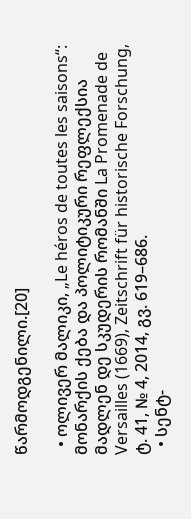წარმოდგენილი.[20]

  • ოლივერ მალიკი, „Le héros de toutes les saisons“: მონარქის ქება და პოლიტიკური რეფლექსია მადლენ დე სკუდერის რომანში La Promenade de Versailles (1669), Zeitschrift für historische Forschung, ტ. 41, № 4, 2014, გვ. 619–686.
  • სენტ-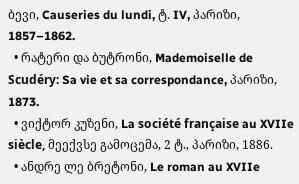ბევი, Causeries du lundi, ტ. IV, პარიზი, 1857–1862.
  • რატერი და ბუტრონი, Mademoiselle de Scudéry: Sa vie et sa correspondance, პარიზი, 1873.
  • ვიქტორ კუზენი, La société française au XVIIe siècle, მეექვსე გამოცემა, 2 ტ., პარიზი, 1886.
  • ანდრე ლე ბრეტონი, Le roman au XVIIe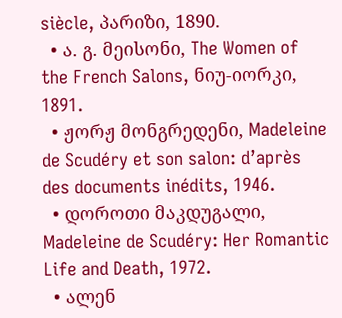siècle, პარიზი, 1890.
  • ა. გ. მეისონი, The Women of the French Salons, ნიუ-იორკი, 1891.
  • ჟორჟ მონგრედენი, Madeleine de Scudéry et son salon: d’après des documents inédits, 1946.
  • დოროთი მაკდუგალი, Madeleine de Scudéry: Her Romantic Life and Death, 1972.
  • ალენ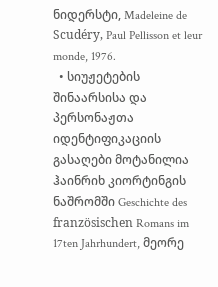ნიდერსტი, Madeleine de Scudéry, Paul Pellisson et leur monde, 1976.
  • სიუჟეტების შინაარსისა და პერსონაჟთა იდენტიფიკაციის გასაღები მოტანილია ჰაინრიხ კიორტინგის ნაშრომში Geschichte des französischen Romans im 17ten Jahrhundert, მეორე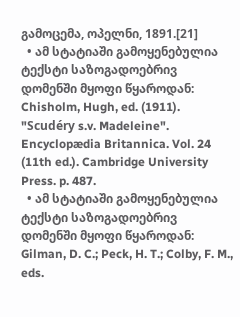გამოცემა, ოპელნი, 1891.[21]
  • ამ სტატიაში გამოყენებულია ტექსტი საზოგადოებრივ დომენში მყოფი წყაროდან: Chisholm, Hugh, ed. (1911). "Scudéry s.v. Madeleine". Encyclopædia Britannica. Vol. 24 (11th ed.). Cambridge University Press. p. 487.
  • ამ სტატიაში გამოყენებულია ტექსტი საზოგადოებრივ დომენში მყოფი წყაროდან: Gilman, D. C.; Peck, H. T.; Colby, F. M., eds.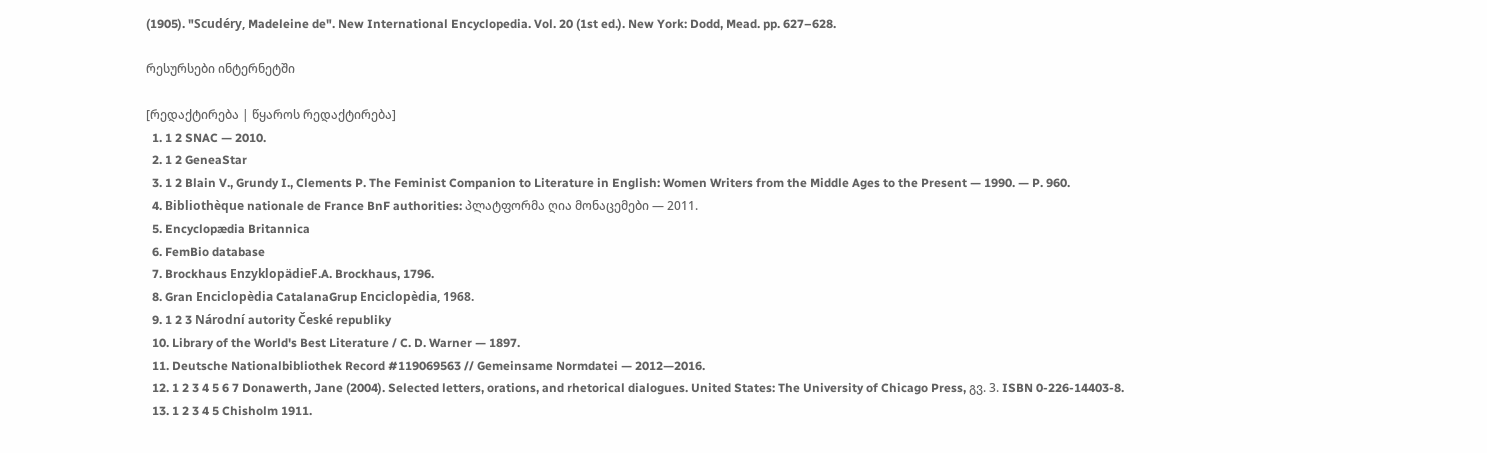(1905). "Scudéry, Madeleine de". New International Encyclopedia. Vol. 20 (1st ed.). New York: Dodd, Mead. pp. 627–628.

რესურსები ინტერნეტში

[რედაქტირება | წყაროს რედაქტირება]
  1. 1 2 SNAC — 2010.
  2. 1 2 GeneaStar
  3. 1 2 Blain V., Grundy I., Clements P. The Feminist Companion to Literature in English: Women Writers from the Middle Ages to the Present — 1990. — P. 960.
  4. Bibliothèque nationale de France BnF authorities: პლატფორმა ღია მონაცემები — 2011.
  5. Encyclopædia Britannica
  6. FemBio database
  7. Brockhaus EnzyklopädieF.A. Brockhaus, 1796.
  8. Gran Enciclopèdia CatalanaGrup Enciclopèdia, 1968.
  9. 1 2 3 Národní autority České republiky
  10. Library of the World's Best Literature / C. D. Warner — 1897.
  11. Deutsche Nationalbibliothek Record #119069563 // Gemeinsame Normdatei — 2012—2016.
  12. 1 2 3 4 5 6 7 Donawerth, Jane (2004). Selected letters, orations, and rhetorical dialogues. United States: The University of Chicago Press, გვ. 3. ISBN 0-226-14403-8.
  13. 1 2 3 4 5 Chisholm 1911.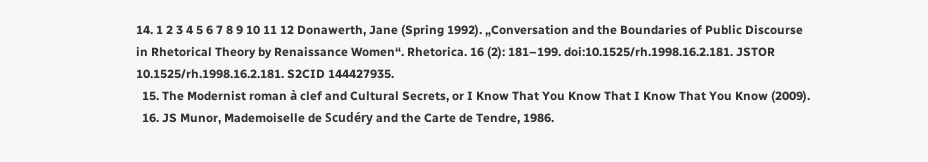14. 1 2 3 4 5 6 7 8 9 10 11 12 Donawerth, Jane (Spring 1992). „Conversation and the Boundaries of Public Discourse in Rhetorical Theory by Renaissance Women“. Rhetorica. 16 (2): 181–199. doi:10.1525/rh.1998.16.2.181. JSTOR 10.1525/rh.1998.16.2.181. S2CID 144427935.
  15. The Modernist roman à clef and Cultural Secrets, or I Know That You Know That I Know That You Know (2009).
  16. JS Munor, Mademoiselle de Scudéry and the Carte de Tendre, 1986.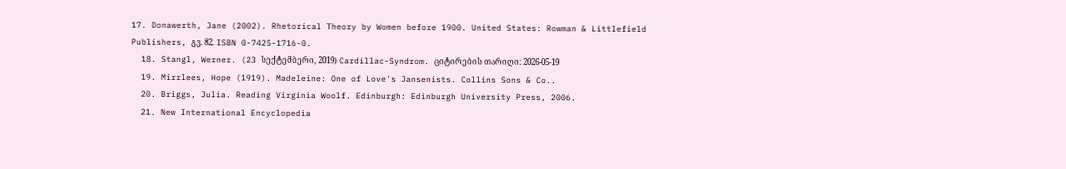17. Donawerth, Jane (2002). Rhetorical Theory by Women before 1900. United States: Rowman & Littlefield Publishers, გვ. 82. ISBN 0-7425-1716-0.
  18. Stangl, Werner. (23 სექტემბერი, 2019) Cardillac-Syndrom. ციტირების თარიღი: 2026-05-19
  19. Mirrlees, Hope (1919). Madeleine: One of Love's Jansenists. Collins Sons & Co..
  20. Briggs, Julia. Reading Virginia Woolf. Edinburgh: Edinburgh University Press, 2006.
  21. New International Encyclopedia